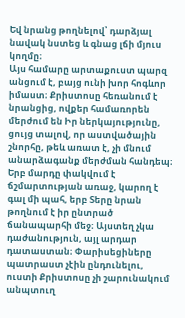Եվ նրանց թողնելով՝ դարձյալ նավակ նստեց և գնաց լճի մյուս կողմը։
Այս համարը արտաքուստ պարզ անցում է, բայց ունի խոր հոգևոր իմաստ։ Քրիստոսը հեռանում է նրանցից, ովքեր համառորեն մերժում են Իր ներկայությունը, ցույց տալով, որ աստվածային շնորհը, թեև առատ է, չի մնում անարձագանք մերժման հանդեպ։ Երբ մարդը փակվում է ճշմարտության առաջ, կարող է գալ մի պահ, երբ Տերը նրան թողնում է իր ընտրած ճանապարհի մեջ։ Այստեղ չկա դաժանություն, այլ արդար դատաստան։ Փարիսեցիները պատրաստ չէին ընդունելու, ուստի Քրիստոսը չի շարունակում անպտուղ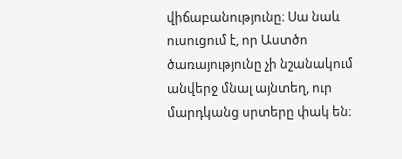վիճաբանությունը։ Սա նաև ուսուցում է, որ Աստծո ծառայությունը չի նշանակում անվերջ մնալ այնտեղ, ուր մարդկանց սրտերը փակ են։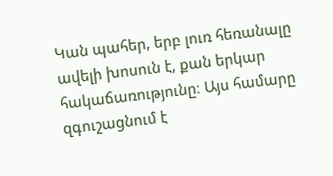Կան պահեր, երբ լուռ հեռանալը ավելի խոսուն է, քան երկար հակաճառությունը։ Այս համարը զգուշացնում է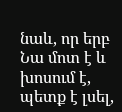նաև, որ երբ Նա մոտ է և խոսում է, պետք է լսել,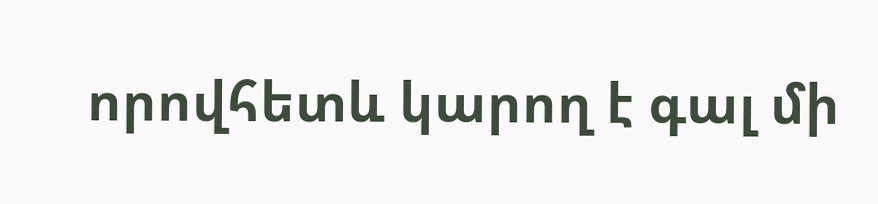որովհետև կարող է գալ մի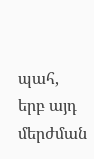պահ, երբ այդ մերժման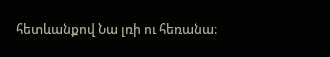հետևանքով Նա լռի ու հեռանա։